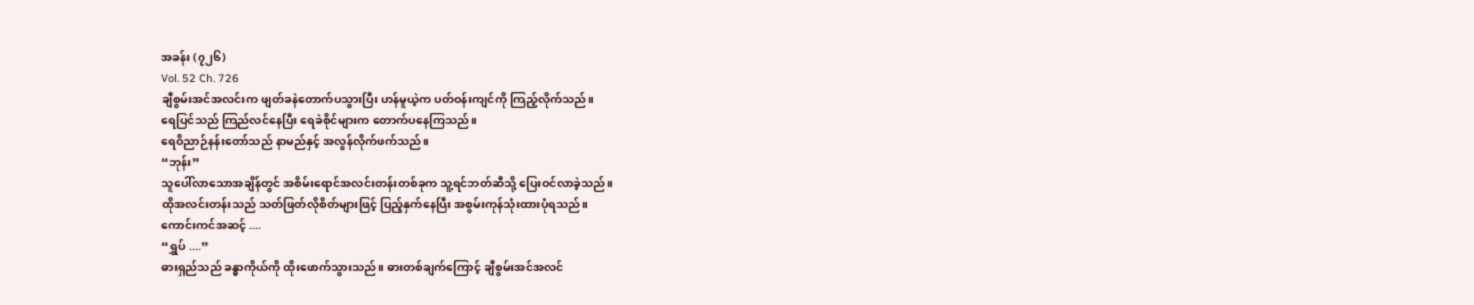အခန်း (၇၂၆)
Vol. 52 Ch. 726
ချီစွမ်းအင်အလင်းက ဖျတ်ခနဲတောက်ပသွားပြီး ဟန်မူယဲ့က ပတ်ဝန်းကျင်ကို ကြည့်လိုက်သည်။
ရေပြင်သည် ကြည်လင်နေပြီး ရေခဲစိုင်များက တောက်ပနေကြသည်။
ရေဝိညာဉ်နန်းတော်သည် နာမည်နှင့် အလွန်လိုက်ဖက်သည်။
“ဘုန်း”
သူပေါ်လာသောအချိန်တွင် အစိမ်းရောင်အလင်းတန်းတစ်ခုက သူ့ရင်ဘတ်ဆီသို့ ပြေးဝင်လာခဲ့သည်။
ထိုအလင်းတန်းသည် သတ်ဖြတ်လိုစိတ်များဖြင့် ပြည့်နှက်နေပြီး အစွမ်းကုန်သုံးထားပုံရသည်။
ကောင်းကင်အဆင့် ....
“ရွှပ် ....”
ဓားရှည်သည် ခန္ဓာကိုယ်ကို ထိုးဖောက်သွားသည်။ ဓားတစ်ချက်ကြောင့် ချီစွမ်းအင်အလင်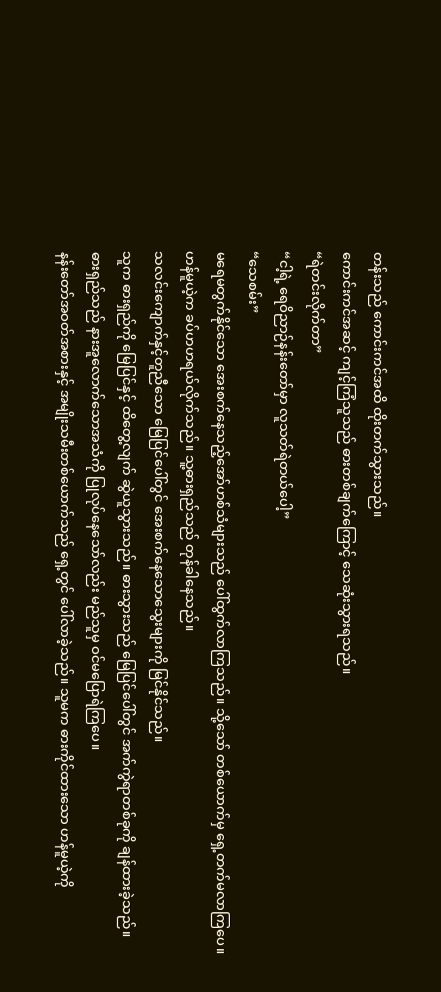တန်းသည် ကောင်းကင်အထိ ထိုးတက်သွားသည်။
ကောင်းကင်အဆင့် ကျင့်ကြံသူသည် ဓားတစ်ချက်ကြောင့် သေဆုံးသွားရသည်။
“ရဲတင်းလိုက်တာ”
“ငါ့ရဲ့ ရေဝိညာဉ်နန်းတော်မှာ လူသတ်ရဲတယ်ပေါ့”
“သေစမ်း”
မရေမတွက်နိုင်သော အေးစက်နေသည့်အော်ဟစ်သံများသည် ပေါ်ထွက်လာကြသည်။ သို့သော် တစ်ယောက်မှ ရှေ့တက်မလာကြပေ။
ဟန်မူယဲ့က ခပ်ဟဟရယ်လိုက်သည်။ သူ့ဓားရှည်သည် တုန်ခါနေသည်။
သလင်းကျောက်နှင့်တူညီသော မြေပြင်ပေါ်တွင် အေးစက်နေသောသွေးများကို မြင်နိုင်သည်။
သူက ဓားရှည်ကို မြေပြင်နှင့် ထိတွေ့လျက် ဆွဲယူသွားသည်။ ဓားသွားသည် မြေပြင်ပေါ်တွင် အက်ကွဲရာတစ်ခုကို ချန်ထားခဲ့သည်။
ဓားရှည်သည် နားအူလောက်သောအသံကို ပြုလုပ်နေသော်လည်း မည်သူမှ ဝင်မပြောရဲကြပေ။
နန်းတော်အဝတ်အစားနှင့် အမျိုးသမီးတစ်ယောက်သည် ရှေ့တွင် ပေါ်လာခဲ့သည်။ သူမက ဓားကိုင်ထားသော ဟန်မူယဲ့ကို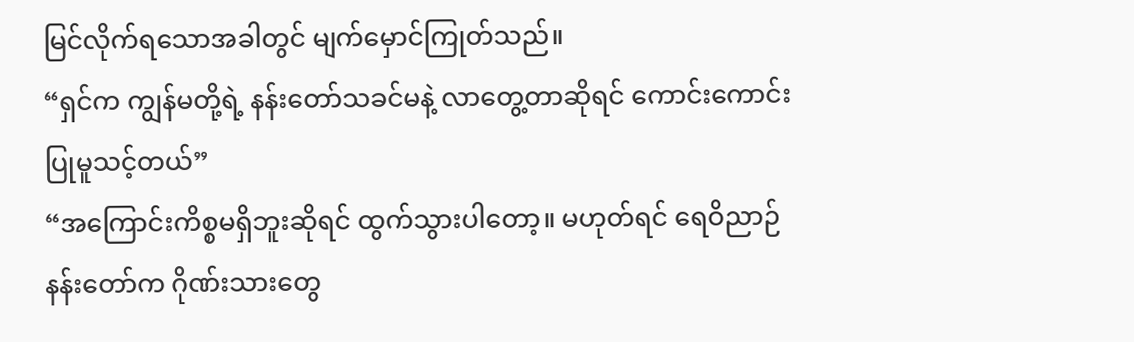မြင်လိုက်ရသောအခါတွင် မျက်မှောင်ကြုတ်သည်။
“ရှင်က ကျွန်မတို့ရဲ့ နန်းတော်သခင်မနဲ့ လာတွေ့တာဆိုရင် ကောင်းကောင်းပြုမူသင့်တယ်”
“အကြောင်းကိစ္စမရှိဘူးဆိုရင် ထွက်သွားပါတော့။ မဟုတ်ရင် ရေဝိညာဉ်နန်းတော်က ဂိုဏ်းသားတွေ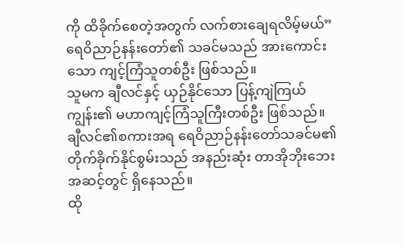ကို ထိခိုက်စေတဲ့အတွက် လက်စားချေရလိမ့်မယ်”
ရေဝိညာဉ်နန်းတော်၏ သခင်မသည် အားကောင်းသော ကျင့်ကြံသူတစ်ဦး ဖြစ်သည်။
သူမက ချီလင်နှင့် ယှဉ်နိုင်သော ပြန့်ကျဲကြယ်ကျွန်း၏ မဟာကျင့်ကြံသူကြီးတစ်ဦး ဖြစ်သည်။
ချီလင်၏စကားအရ ရေဝိညာဉ်နန်းတော်သခင်မ၏ တိုက်ခိုက်နိုင်စွမ်းသည် အနည်းဆုံး တာအိုဘိုးဘေးအဆင့်တွင် ရှိနေသည်။
ထို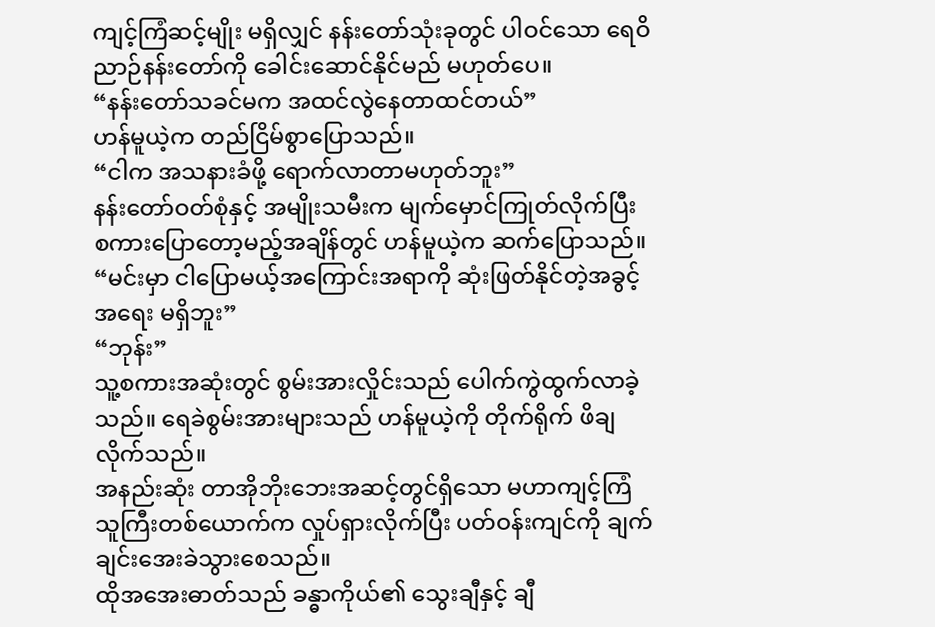ကျင့်ကြံဆင့်မျိုး မရှိလျှင် နန်းတော်သုံးခုတွင် ပါဝင်သော ရေဝိညာဉ်နန်းတော်ကို ခေါင်းဆောင်နိုင်မည် မဟုတ်ပေ။
“နန်းတော်သခင်မက အထင်လွဲနေတာထင်တယ်”
ဟန်မူယဲ့က တည်ငြိမ်စွာပြောသည်။
“ငါက အသနားခံဖို့ ရောက်လာတာမဟုတ်ဘူး”
နန်းတော်ဝတ်စုံနှင့် အမျိုးသမီးက မျက်မှောင်ကြုတ်လိုက်ပြီး စကားပြောတော့မည့်အချိန်တွင် ဟန်မူယဲ့က ဆက်ပြောသည်။
“မင်းမှာ ငါပြောမယ့်အကြောင်းအရာကို ဆုံးဖြတ်နိုင်တဲ့အခွင့်အရေး မရှိဘူး”
“ဘုန်း”
သူ့စကားအဆုံးတွင် စွမ်းအားလှိုင်းသည် ပေါက်ကွဲထွက်လာခဲ့သည်။ ရေခဲစွမ်းအားများသည် ဟန်မူယဲ့ကို တိုက်ရိုက် ဖိချလိုက်သည်။
အနည်းဆုံး တာအိုဘိုးဘေးအဆင့်တွင်ရှိသော မဟာကျင့်ကြံသူကြီးတစ်ယောက်က လှုပ်ရှားလိုက်ပြီး ပတ်ဝန်းကျင်ကို ချက်ချင်းအေးခဲသွားစေသည်။
ထိုအအေးဓာတ်သည် ခန္ဓာကိုယ်၏ သွေးချီနှင့် ချီ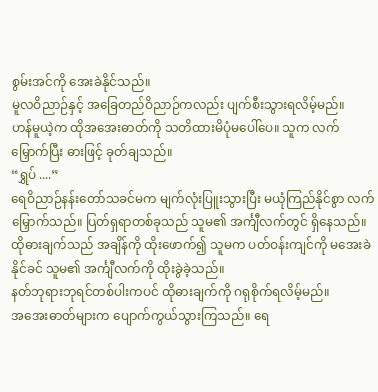စွမ်းအင်ကို အေးခဲနိုင်သည်။
မူလဝိညာဉ်နှင့် အခြေတည်ဝိညာဉ်ကလည်း ပျက်စီးသွားရလိမ့်မည်။
ဟန်မူယဲ့က ထိုအအေးဓာတ်ကို သတိထားမိပုံမပေါ်ပေ။ သူက လက်မြှောက်ပြီး ဓားဖြင့် ခုတ်ချသည်။
“ရွှပ် ....”
ရေဝိညာဉ်နန်းတော်သခင်မက မျက်လုံးပြူးသွားပြီး မယုံကြည်နိုင်စွာ လက်မြှောက်သည်။ ပြတ်ရှရာတစ်ခုသည် သူမ၏ အင်္ကျီလက်တွင် ရှိနေသည်။
ထိုဓားချက်သည် အချိန်ကို ထိုးဖောက်၍ သူမက ပတ်ဝန်းကျင်ကို မအေးခဲနိုင်ခင် သူမ၏ အင်္ကျီလက်ကို ထိုးခွဲခဲ့သည်။
နတ်ဘုရားဘုရင်တစ်ပါးကပင် ထိုဓားချက်ကို ဂရုစိုက်ရလိမ့်မည်။
အအေးဓာတ်များက ပျောက်ကွယ်သွားကြသည်။ ရေ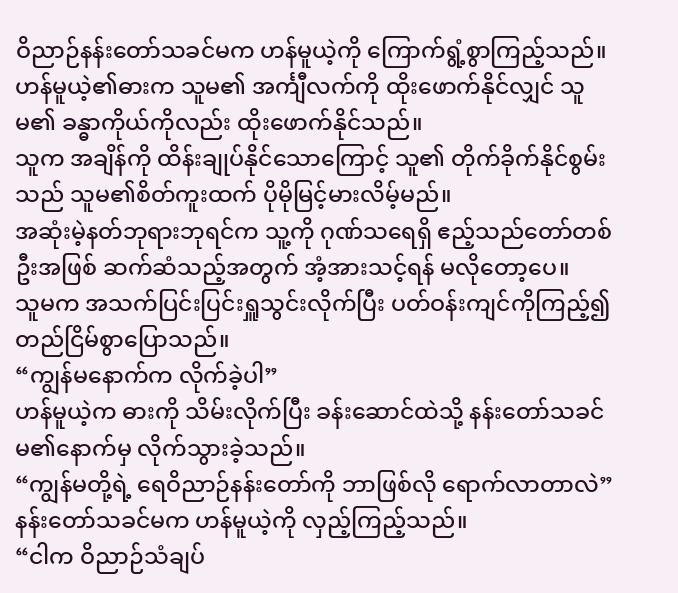ဝိညာဉ်နန်းတော်သခင်မက ဟန်မူယဲ့ကို ကြောက်ရွံ့စွာကြည့်သည်။
ဟန်မူယဲ့၏ဓားက သူမ၏ အင်္ကျီလက်ကို ထိုးဖောက်နိုင်လျှင် သူမ၏ ခန္ဓာကိုယ်ကိုလည်း ထိုးဖောက်နိုင်သည်။
သူက အချိန်ကို ထိန်းချုပ်နိုင်သောကြောင့် သူ၏ တိုက်ခိုက်နိုင်စွမ်းသည် သူမ၏စိတ်ကူးထက် ပိုမိုမြင့်မားလိမ့်မည်။
အဆုံးမဲ့နတ်ဘုရားဘုရင်က သူ့ကို ဂုဏ်သရေရှိ ဧည့်သည်တော်တစ်ဦးအဖြစ် ဆက်ဆံသည့်အတွက် အံ့အားသင့်ရန် မလိုတော့ပေ။
သူမက အသက်ပြင်းပြင်းရှူသွင်းလိုက်ပြီး ပတ်ဝန်းကျင်ကိုကြည့်၍ တည်ငြိမ်စွာပြောသည်။
“ကျွန်မနောက်က လိုက်ခဲ့ပါ”
ဟန်မူယဲ့က ဓားကို သိမ်းလိုက်ပြီး ခန်းဆောင်ထဲသို့ နန်းတော်သခင်မ၏နောက်မှ လိုက်သွားခဲ့သည်။
“ကျွန်မတို့ရဲ့ ရေဝိညာဉ်နန်းတော်ကို ဘာဖြစ်လို ရောက်လာတာလဲ”
နန်းတော်သခင်မက ဟန်မူယဲ့ကို လှည့်ကြည့်သည်။
“ငါက ဝိညာဉ်သံချပ်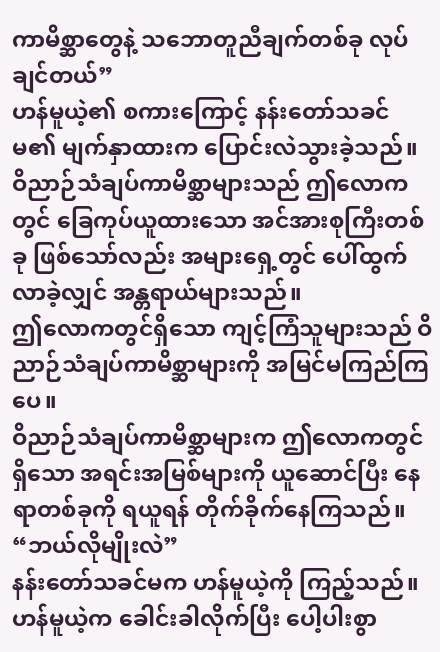ကာမိစ္ဆာတွေနဲ့ သဘောတူညီချက်တစ်ခု လုပ်ချင်တယ်”
ဟန်မူယဲ့၏ စကားကြောင့် နန်းတော်သခင်မ၏ မျက်နှာထားက ပြောင်းလဲသွားခဲ့သည်။
ဝိညာဉ်သံချပ်ကာမိစ္ဆာများသည် ဤလောကတွင် ခြေကုပ်ယူထားသော အင်အားစုကြီးတစ်ခု ဖြစ်သော်လည်း အများရှေ့တွင် ပေါ်ထွက်လာခဲ့လျှင် အန္တရာယ်များသည်။
ဤလောကတွင်ရှိသော ကျင့်ကြံသူများသည် ဝိညာဉ်သံချပ်ကာမိစ္ဆာများကို အမြင်မကြည်ကြပေ။
ဝိညာဉ်သံချပ်ကာမိစ္ဆာများက ဤလောကတွင်ရှိသော အရင်းအမြစ်များကို ယူဆောင်ပြီး နေရာတစ်ခုကို ရယူရန် တိုက်ခိုက်နေကြသည်။
“ဘယ်လိုမျိုးလဲ”
နန်းတော်သခင်မက ဟန်မူယဲ့ကို ကြည့်သည်။
ဟန်မူယဲ့က ခေါင်းခါလိုက်ပြီး ပေါ့ပါးစွာ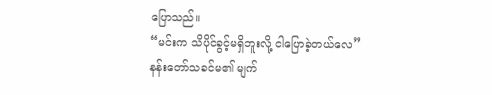ပြောသည်။
“မင်းက သိပိုင်ခွင့်မရှိဘူးလို့ ငါပြောခဲ့တယ်လေ”
နန်းတော်သခင်မ၏ မျက်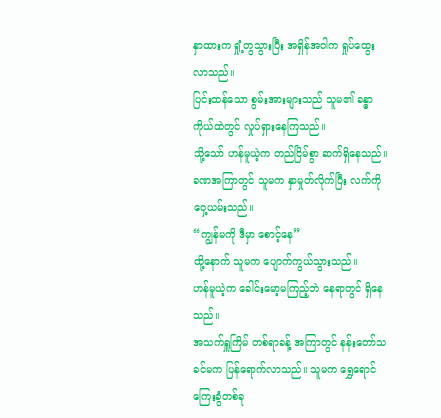နှာထားက ရှုံ့တွသွားပြီး အရှိန်အဝါက ရှုပ်ထွေးလာသည်။
ပြင်းထန်သော စွမ်းအားများသည် သူမ၏ ခန္ဓာကိုယ်ထဲတွင် လှုပ်ရှားနေကြသည်။
သို့သော် ဟန်မူယဲ့က တည်ငြိမ်စွာ ဆက်ရှိနေသည်။
ခဏအကြာတွင် သူမက နှာမှုတ်လိုက်ပြီး လက်ကို ဝှေ့ယမ်းသည်။
“ကျွန်မကို ဒီမှာ စောင့်နေ”
ထို့နောက် သူမက ပျောက်ကွယ်သွားသည်။
ဟန်မူယဲ့က ခေါင်းမော့မကြည့်ဘဲ နေရာတွင် ရှိနေသည်။
အသက်ရှူကြိမ် တစ်ရာခန့် အကြာတွင် နန်းတော်သခင်မက ပြန်ရောက်လာသည်။ သူမက ရွှေရောင်ကြေးခွံတစ်ခု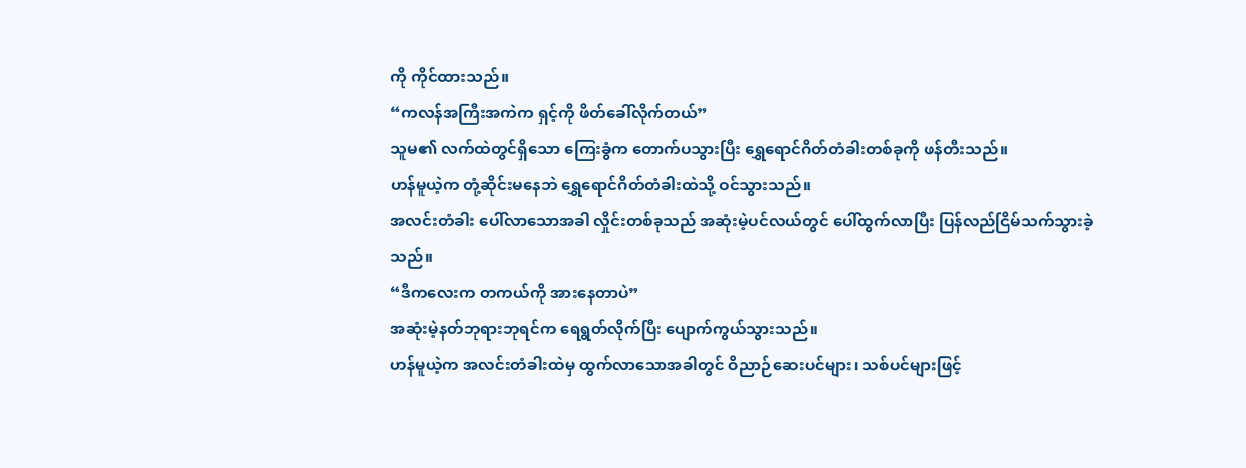ကို ကိုင်ထားသည်။
“ကလန်အကြီးအကဲက ရှင့်ကို ဖိတ်ခေါ်လိုက်တယ်”
သူမ၏ လက်ထဲတွင်ရှိသော ကြေးခွံက တောက်ပသွားပြီး ရွှေရောင်ဂိတ်တံခါးတစ်ခုကို ဖန်တီးသည်။
ဟန်မူယဲ့က တုံ့ဆိုင်းမနေဘဲ ရွှေရောင်ဂိတ်တံခါးထဲသို့ ဝင်သွားသည်။
အလင်းတံခါး ပေါ်လာသောအခါ လှိုင်းတစ်ခုသည် အဆုံးမဲ့ပင်လယ်တွင် ပေါ်ထွက်လာပြီး ပြန်လည်ငြိမ်သက်သွားခဲ့သည်။
“ဒီကလေးက တကယ်ကို အားနေတာပဲ”
အဆုံးမဲ့နတ်ဘုရားဘုရင်က ရေရွတ်လိုက်ပြီး ပျောက်ကွယ်သွားသည်။
ဟန်မူယဲ့က အလင်းတံခါးထဲမှ ထွက်လာသောအခါတွင် ဝိညာဉ်ဆေးပင်များ၊ သစ်ပင်များဖြင့်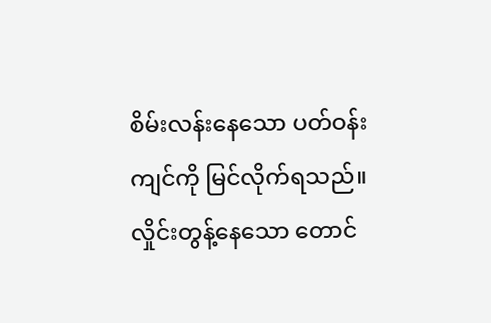စိမ်းလန်းနေသော ပတ်ဝန်းကျင်ကို မြင်လိုက်ရသည်။
လှိုင်းတွန့်နေသော တောင်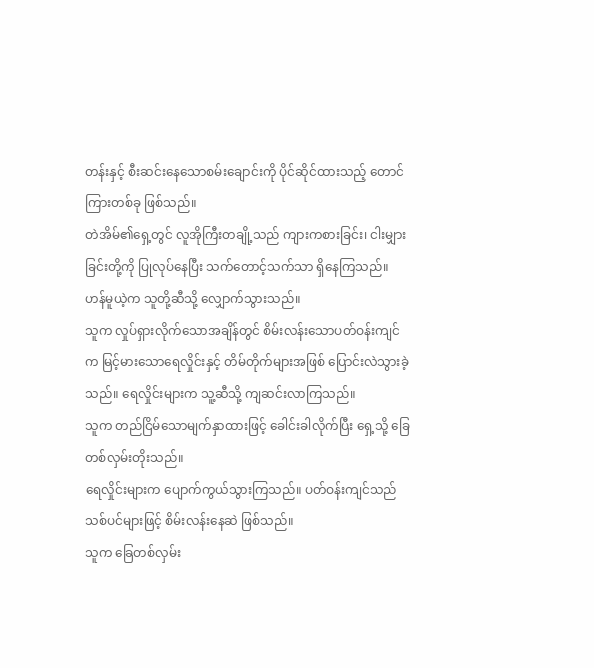တန်းနှင့် စီးဆင်းနေသောစမ်းချောင်းကို ပိုင်ဆိုင်ထားသည့် တောင်ကြားတစ်ခု ဖြစ်သည်။
တဲအိမ်၏ရှေ့တွင် လူအိုကြီးတချို့သည် ကျားကစားခြင်း၊ ငါးမျှားခြင်းတို့ကို ပြုလုပ်နေပြီး သက်တောင့်သက်သာ ရှိနေကြသည်။
ဟန်မူယဲ့က သူတို့ဆီသို့ လျှောက်သွားသည်။
သူက လှုပ်ရှားလိုက်သောအချိန်တွင် စိမ်းလန်းသောပတ်ဝန်းကျင်က မြင့်မားသောရေလှိုင်းနှင့် တိမ်တိုက်များအဖြစ် ပြောင်းလဲသွားခဲ့သည်။ ရေလှိုင်းများက သူ့ဆီသို့ ကျဆင်းလာကြသည်။
သူက တည်ငြိမ်သောမျက်နှာထားဖြင့် ခေါင်းခါလိုက်ပြီး ရှေ့သို့ ခြေတစ်လှမ်းတိုးသည်။
ရေလှိုင်းများက ပျောက်ကွယ်သွားကြသည်။ ပတ်ဝန်းကျင်သည် သစ်ပင်များဖြင့် စိမ်းလန်းနေဆဲ ဖြစ်သည်။
သူက ခြေတစ်လှမ်း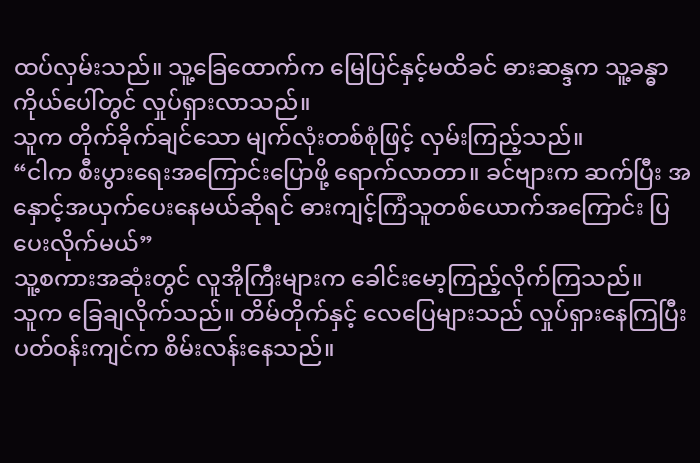ထပ်လှမ်းသည်။ သူ့ခြေထောက်က မြေပြင်နှင့်မထိခင် ဓားဆန္ဒက သူ့ခန္ဓာကိုယ်ပေါ်တွင် လှုပ်ရှားလာသည်။
သူက တိုက်ခိုက်ချင်သော မျက်လုံးတစ်စုံဖြင့် လှမ်းကြည့်သည်။
“ငါက စီးပွားရေးအကြောင်းပြောဖို့ ရောက်လာတာ။ ခင်ဗျားက ဆက်ပြီး အနှောင့်အယှက်ပေးနေမယ်ဆိုရင် ဓားကျင့်ကြံသူတစ်ယောက်အကြောင်း ပြပေးလိုက်မယ်”
သူ့စကားအဆုံးတွင် လူအိုကြီးများက ခေါင်းမော့ကြည့်လိုက်ကြသည်။
သူက ခြေချလိုက်သည်။ တိမ်တိုက်နှင့် လေပြေများသည် လှုပ်ရှားနေကြပြီး ပတ်ဝန်းကျင်က စိမ်းလန်းနေသည်။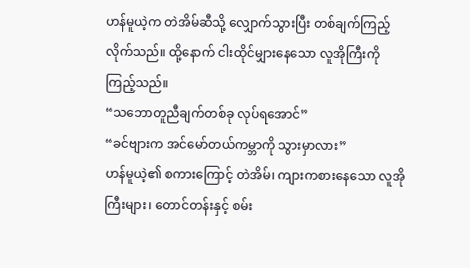ဟန်မူယဲ့က တဲအိမ်ဆီသို့ လျှောက်သွားပြီး တစ်ချက်ကြည့်လိုက်သည်။ ထို့နောက် ငါးထိုင်မျှားနေသော လူအိုကြီးကို ကြည့်သည်။
“သဘောတူညီချက်တစ်ခု လုပ်ရအောင်”
“ခင်ဗျားက အင်မော်တယ်ကမ္ဘာကို သွားမှာလား”
ဟန်မူယဲ့၏ စကားကြောင့် တဲအိမ်၊ ကျားကစားနေသော လူအိုကြီးများ၊ တောင်တန်းနှင့် စမ်း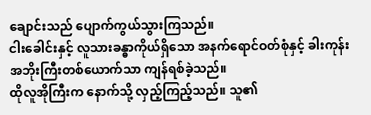ချောင်းသည် ပျောက်ကွယ်သွားကြသည်။
ငါးခေါင်းနှင့် လူသားခန္ဓာကိုယ်ရှိသော အနက်ရောင်ဝတ်စုံနှင့် ခါးကုန်းအဘိုးကြီးတစ်ယောက်သာ ကျန်ရစ်ခဲ့သည်။
ထိုလူအိုကြီးက နောက်သို့ လှည့်ကြည့်သည်။ သူ၏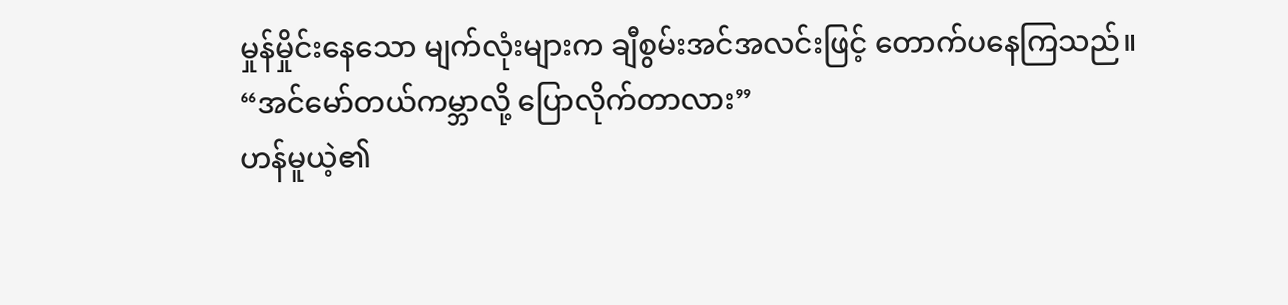မှုန်မှိုင်းနေသော မျက်လုံးများက ချီစွမ်းအင်အလင်းဖြင့် တောက်ပနေကြသည်။
“အင်မော်တယ်ကမ္ဘာလို့ ပြောလိုက်တာလား”
ဟန်မူယဲ့၏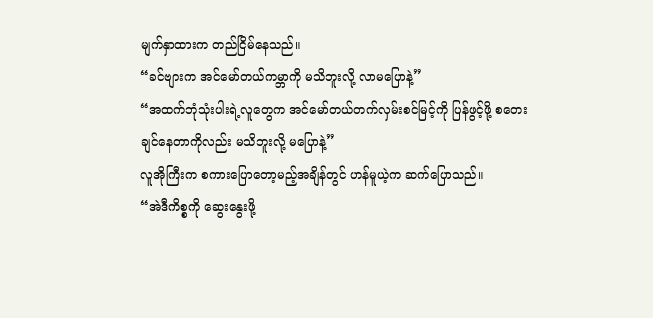မျက်နှာထားက တည်ငြိမ်နေသည်။
“ခင်ဗျားက အင်မော်တယ်ကမ္ဘာကို မသိဘူးလို့ လာမပြောနဲ့”
“အထက်ဘုံသုံးပါးရဲ့လူတွေက အင်မော်တယ်တက်လှမ်းစင်မြင့်ကို ပြန်ဖွင့်ဖို့ စတေးချင်နေတာကိုလည်း မသိဘူးလို့ မပြောနဲ့”
လူအိုကြီးက စကားပြောတော့မည့်အချိန်တွင် ဟန်မူယဲ့က ဆက်ပြောသည်။
“အဲဒီကိစ္စကို ဆွေးနွေးဖို့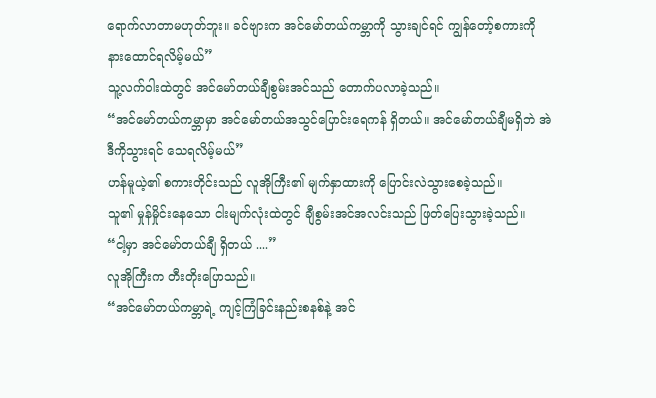ရောက်လာတာမဟုတ်ဘူး။ ခင်ဗျားက အင်မော်တယ်ကမ္ဘာကို သွားချင်ရင် ကျွန်တော့်စကားကို နားထောင်ရလိမ့်မယ်”
သူ့လက်ဝါးထဲတွင် အင်မော်တယ်ချီစွမ်းအင်သည် တောက်ပလာခဲ့သည်။
“အင်မော်တယ်ကမ္ဘာမှာ အင်မော်တယ်အသွင်ပြောင်းရေကန် ရှိတယ်။ အင်မော်တယ်ချီမရှိဘဲ အဲဒီကိုသွားရင် သေရလိမ့်မယ်”
ဟန်မူယဲ့၏ စကားတိုင်းသည် လူအိုကြီး၏ မျက်နှာထားကို ပြောင်းလဲသွားစေခဲ့သည်။
သူ၏ မှုန်မှိုင်းနေသော ငါးမျက်လုံးထဲတွင် ချီစွမ်းအင်အလင်းသည် ဖြတ်ပြေးသွားခဲ့သည်။
“ငါ့မှာ အင်မော်တယ်ချီ ရှိတယ် ....”
လူအိုကြီးက တီးတိုးပြောသည်။
“အင်မော်တယ်ကမ္ဘာရဲ့ ကျင့်ကြံခြင်းနည်းစနစ်နဲ့ အင်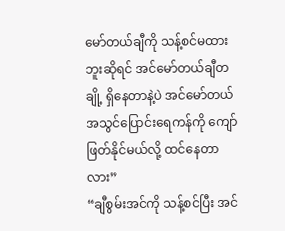မော်တယ်ချီကို သန့်စင်မထားဘူးဆိုရင် အင်မော်တယ်ချီတချို့ ရှိနေတာနဲ့ပဲ အင်မော်တယ်အသွင်ပြောင်းရေကန်ကို ကျော်ဖြတ်နိုင်မယ်လို့ ထင်နေတာလား”
“ချီစွမ်းအင်ကို သန့်စင်ပြီး အင်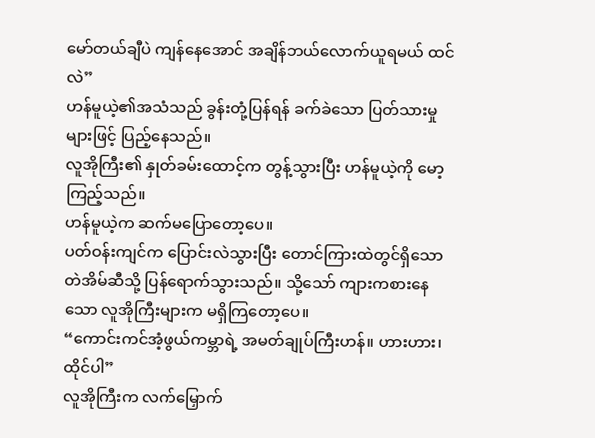မော်တယ်ချီပဲ ကျန်နေအောင် အချိန်ဘယ်လောက်ယူရမယ် ထင်လဲ”
ဟန်မူယဲ့၏အသံသည် ခွန်းတုံ့ပြန်ရန် ခက်ခဲသော ပြတ်သားမှုများဖြင့် ပြည့်နေသည်။
လူအိုကြီး၏ နှုတ်ခမ်းထောင့်က တွန့်သွားပြီး ဟန်မူယဲ့ကို မော့ကြည့်သည်။
ဟန်မူယဲ့က ဆက်မပြောတော့ပေ။
ပတ်ဝန်းကျင်က ပြောင်းလဲသွားပြီး တောင်ကြားထဲတွင်ရှိသော တဲအိမ်ဆီသို့ ပြန်ရောက်သွားသည်။ သို့သော် ကျားကစားနေသော လူအိုကြီးများက မရှိကြတော့ပေ။
“ကောင်းကင်အံ့ဖွယ်ကမ္ဘာရဲ့ အမတ်ချုပ်ကြီးဟန်။ ဟားဟား၊ ထိုင်ပါ”
လူအိုကြီးက လက်မြှောက်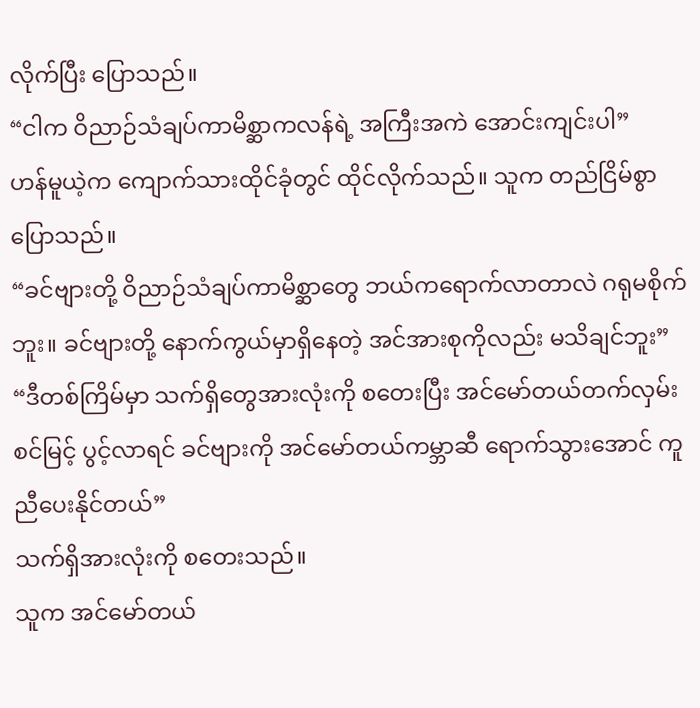လိုက်ပြီး ပြောသည်။
“ငါက ဝိညာဉ်သံချပ်ကာမိစ္ဆာကလန်ရဲ့ အကြီးအကဲ အောင်းကျင်းပါ”
ဟန်မူယဲ့က ကျောက်သားထိုင်ခုံတွင် ထိုင်လိုက်သည်။ သူက တည်ငြိမ်စွာ ပြောသည်။
“ခင်ဗျားတို့ ဝိညာဉ်သံချပ်ကာမိစ္ဆာတွေ ဘယ်ကရောက်လာတာလဲ ဂရုမစိုက်ဘူး။ ခင်ဗျားတို့ နောက်ကွယ်မှာရှိနေတဲ့ အင်အားစုကိုလည်း မသိချင်ဘူး”
“ဒီတစ်ကြိမ်မှာ သက်ရှိတွေအားလုံးကို စတေးပြီး အင်မော်တယ်တက်လှမ်းစင်မြင့် ပွင့်လာရင် ခင်ဗျားကို အင်မော်တယ်ကမ္ဘာဆီ ရောက်သွားအောင် ကူညီပေးနိုင်တယ်”
သက်ရှိအားလုံးကို စတေးသည်။
သူက အင်မော်တယ်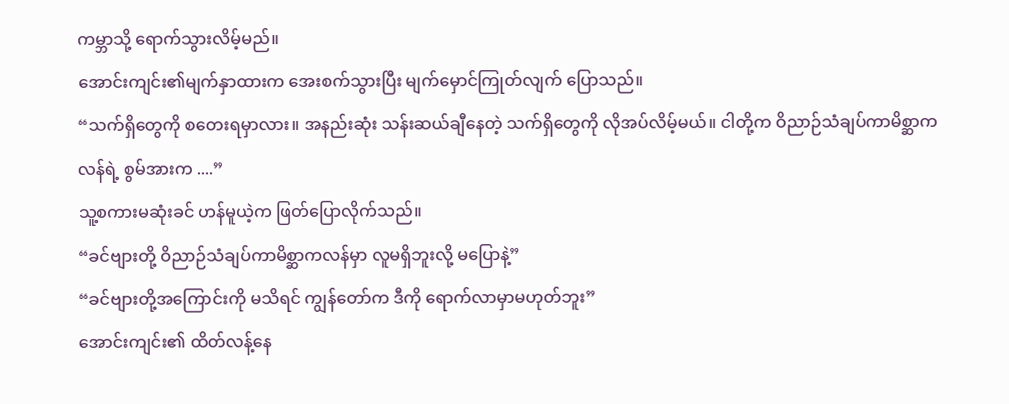ကမ္ဘာသို့ ရောက်သွားလိမ့်မည်။
အောင်းကျင်း၏မျက်နှာထားက အေးစက်သွားပြီး မျက်မှောင်ကြုတ်လျက် ပြောသည်။
“သက်ရှိတွေကို စတေးရမှာလား။ အနည်းဆုံး သန်းဆယ်ချီနေတဲ့ သက်ရှိတွေကို လိုအပ်လိမ့်မယ်။ ငါတို့က ဝိညာဉ်သံချပ်ကာမိစ္ဆာကလန်ရဲ့ စွမ်အားက ....”
သူ့စကားမဆုံးခင် ဟန်မူယဲ့က ဖြတ်ပြောလိုက်သည်။
“ခင်ဗျားတို့ ဝိညာဉ်သံချပ်ကာမိစ္ဆာကလန်မှာ လူမရှိဘူးလို့ မပြောနဲ့”
“ခင်ဗျားတို့အကြောင်းကို မသိရင် ကျွန်တော်က ဒီကို ရောက်လာမှာမဟုတ်ဘူး”
အောင်းကျင်း၏ ထိတ်လန့်နေ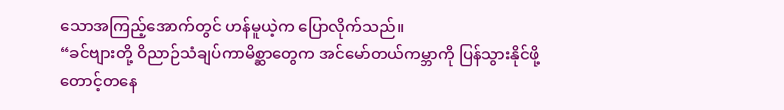သောအကြည့်အောက်တွင် ဟန်မူယဲ့က ပြောလိုက်သည်။
“ခင်ဗျားတို့ ဝိညာဉ်သံချပ်ကာမိစ္ဆာတွေက အင်မော်တယ်ကမ္ဘာကို ပြန်သွားနိုင်ဖို့ တောင့်တနေ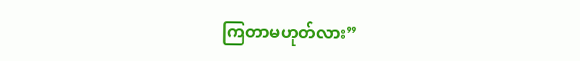ကြတာမဟုတ်လား”